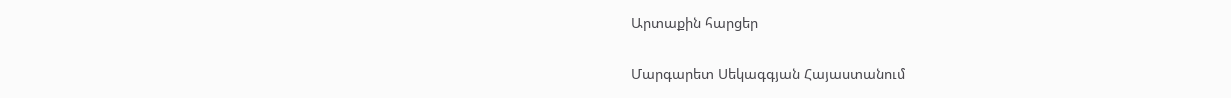Արտաքին հարցեր

Մարգարետ Սեկագգյան Հայաստանում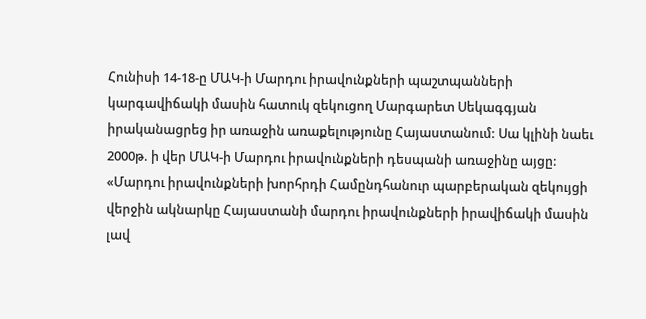Հունիսի 14-18-ը ՄԱԿ-ի Մարդու իրավունքների պաշտպանների կարգավիճակի մասին հատուկ զեկուցող Մարգարետ Սեկագգյան իրականացրեց իր առաջին առաքելությունը Հայաստանում: Սա կլինի նաեւ 2000թ. ի վեր ՄԱԿ-ի Մարդու իրավունքների դեսպանի առաջինը այցը: «Մարդու իրավունքների խորհրդի Համընդհանուր պարբերական զեկույցի վերջին ակնարկը Հայաստանի մարդու իրավունքների իրավիճակի մասին լավ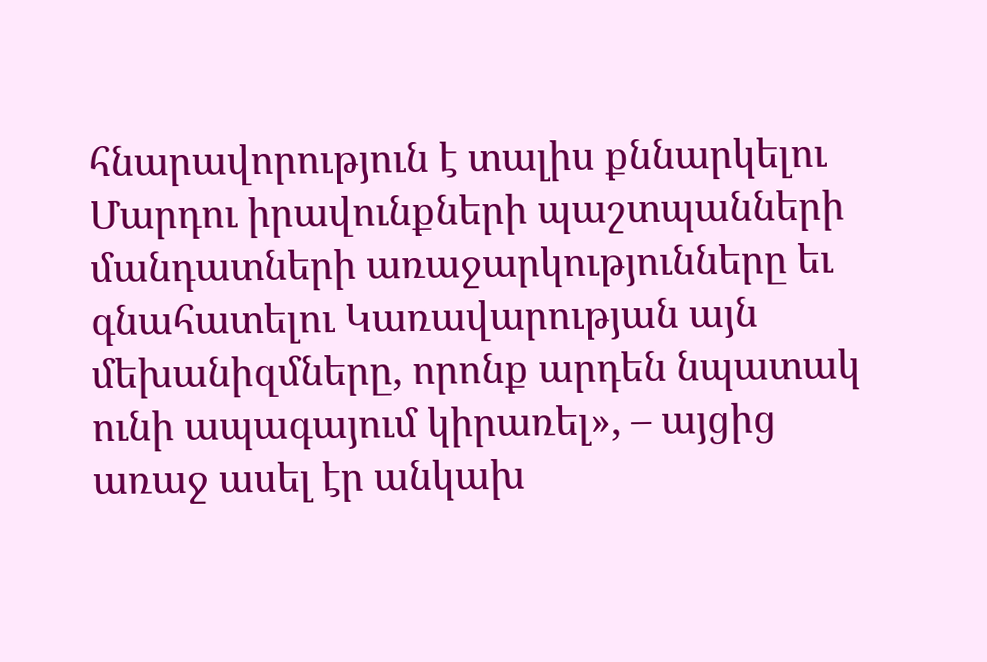հնարավորություն է տալիս քննարկելու Մարդու իրավունքների պաշտպանների մանդատների առաջարկությունները եւ գնահատելու Կառավարության այն մեխանիզմները, որոնք արդեն նպատակ ունի ապագայում կիրառել», – այցից առաջ ասել էր անկախ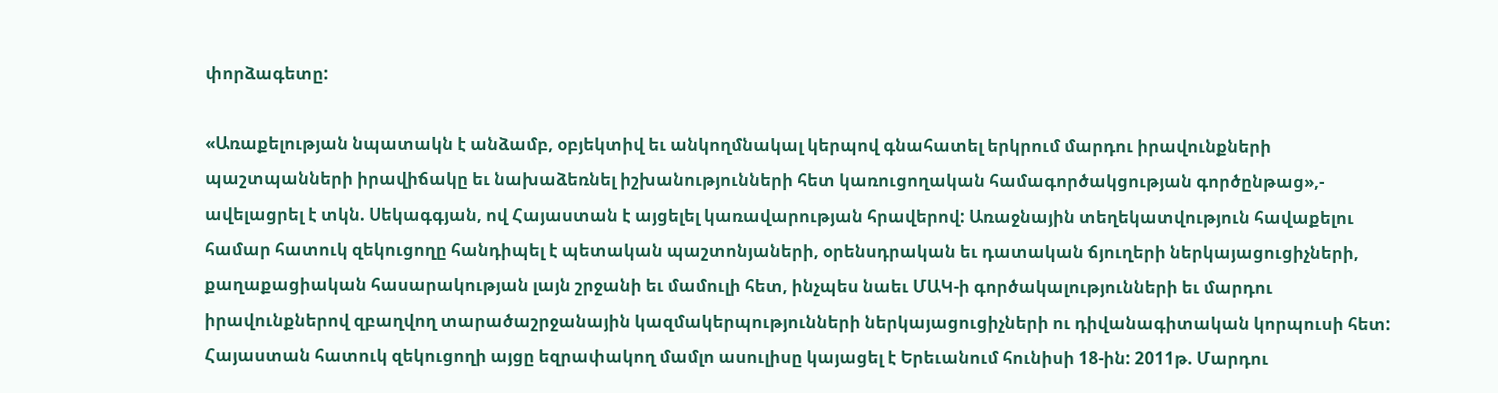փորձագետը:

«Առաքելության նպատակն է անձամբ, օբյեկտիվ եւ անկողմնակալ կերպով գնահատել երկրում մարդու իրավունքների պաշտպանների իրավիճակը եւ նախաձեռնել իշխանությունների հետ կառուցողական համագործակցության գործընթաց»,- ավելացրել է տկն. Սեկագգյան, ով Հայաստան է այցելել կառավարության հրավերով: Առաջնային տեղեկատվություն հավաքելու համար հատուկ զեկուցողը հանդիպել է պետական պաշտոնյաների, օրենսդրական եւ դատական ճյուղերի ներկայացուցիչների, քաղաքացիական հասարակության լայն շրջանի եւ մամուլի հետ, ինչպես նաեւ ՄԱԿ-ի գործակալությունների եւ մարդու իրավունքներով զբաղվող տարածաշրջանային կազմակերպությունների ներկայացուցիչների ու դիվանագիտական կորպուսի հետ:
Հայաստան հատուկ զեկուցողի այցը եզրափակող մամլո ասուլիսը կայացել է Երեւանում հունիսի 18-ին: 2011թ. Մարդու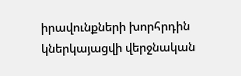իրավունքների խորհրդին կներկայացվի վերջնական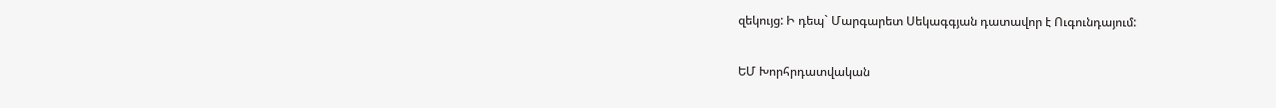զեկույց: Ի դեպ` Մարգարետ Սեկագգյան դատավոր է Ուգունդայում:

ԵՄ Խորհրդատվական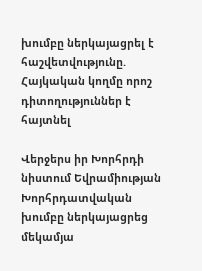խումբը ներկայացրել է հաշվետվությունը.
Հայկական կողմը որոշ դիտողություններ է հայտնել

Վերջերս իր Խորհրդի նիստում Եվրամիության Խորհրդատվական խումբը ներկայացրեց մեկամյա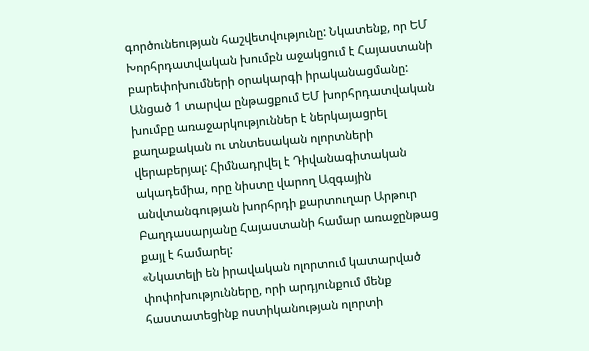գործունեության հաշվետվությունը: Նկատենք, որ ԵՄ Խորհրդատվական խումբն աջակցում է Հայաստանի բարեփոխումների օրակարգի իրականացմանը: Անցած 1 տարվա ընթացքում ԵՄ խորհրդատվական խումբը առաջարկություններ է ներկայացրել քաղաքական ու տնտեսական ոլորտների վերաբերյալ: Հիմնադրվել է Դիվանագիտական ակադեմիա, որը նիստը վարող Ազգային անվտանգության խորհրդի քարտուղար Արթուր Բաղդասարյանը Հայաստանի համար առաջընթաց քայլ է համարել:
«Նկատելի են իրավական ոլորտում կատարված փոփոխությունները, որի արդյունքում մենք հաստատեցինք ոստիկանության ոլորտի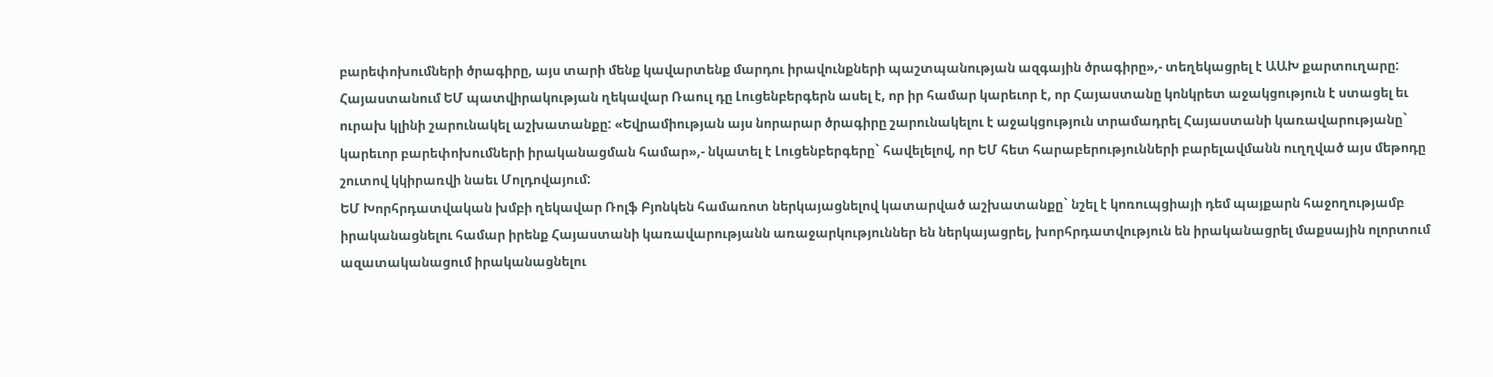բարեփոխումների ծրագիրը, այս տարի մենք կավարտենք մարդու իրավունքների պաշտպանության ազգային ծրագիրը»,- տեղեկացրել է ԱԱԽ քարտուղարը:
Հայաստանում ԵՄ պատվիրակության ղեկավար Ռաուլ դը Լուցենբերգերն ասել է, որ իր համար կարեւոր է, որ Հայաստանը կոնկրետ աջակցություն է ստացել եւ ուրախ կլինի շարունակել աշխատանքը: «Եվրամիության այս նորարար ծրագիրը շարունակելու է աջակցություն տրամադրել Հայաստանի կառավարությանը` կարեւոր բարեփոխումների իրականացման համար»,- նկատել է Լուցենբերգերը` հավելելով, որ ԵՄ հետ հարաբերությունների բարելավմանն ուղղված այս մեթոդը շուտով կկիրառվի նաեւ Մոլդովայում:
ԵՄ Խորհրդատվական խմբի ղեկավար Ռոլֆ Բյոնկեն համառոտ ներկայացնելով կատարված աշխատանքը` նշել է կոռուպցիայի դեմ պայքարն հաջողությամբ իրականացնելու համար իրենք Հայաստանի կառավարությանն առաջարկություններ են ներկայացրել, խորհրդատվություն են իրականացրել մաքսային ոլորտում ազատականացում իրականացնելու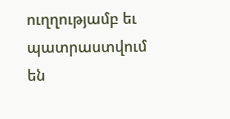ուղղությամբ եւ պատրաստվում են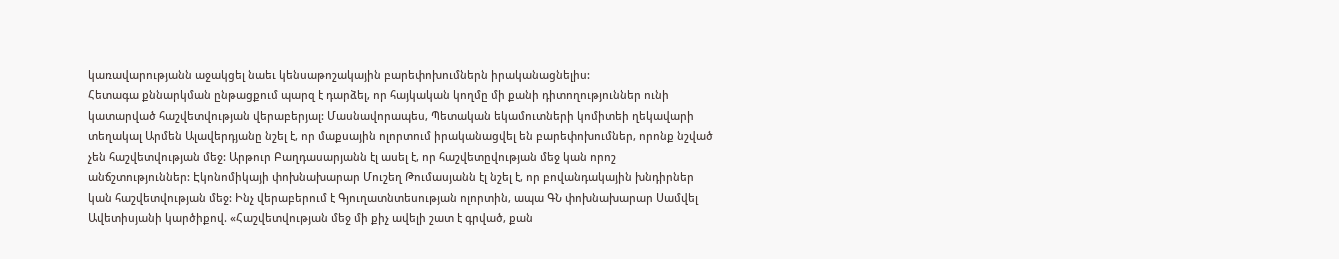կառավարությանն աջակցել նաեւ կենսաթոշակային բարեփոխումներն իրականացնելիս:
Հետագա քննարկման ընթացքում պարզ է դարձել, որ հայկական կողմը մի քանի դիտողություններ ունի կատարված հաշվետվության վերաբերյալ: Մասնավորապես, Պետական եկամուտների կոմիտեի ղեկավարի տեղակալ Արմեն Ալավերդյանը նշել է, որ մաքսային ոլորտում իրականացվել են բարեփոխումներ, որոնք նշված չեն հաշվետվության մեջ: Արթուր Բաղդասարյանն էլ ասել է, որ հաշվետըվության մեջ կան որոշ անճշտություններ: Էկոնոմիկայի փոխնախարար Մուշեղ Թումասյանն էլ նշել է, որ բովանդակային խնդիրներ կան հաշվետվության մեջ: Ինչ վերաբերում է Գյուղատնտեսության ոլորտին, ապա ԳՆ փոխնախարար Սամվել Ավետիսյանի կարծիքով. «Հաշվետվության մեջ մի քիչ ավելի շատ է գրված, քան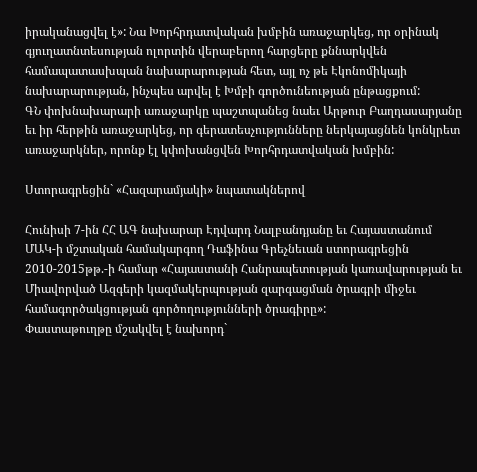իրականացվել է»: Նա Խորհրդատվական խմբին առաջարկեց, որ օրինակ գյուղատնտեսության ոլորտին վերաբերող հարցերը քննարկվեն համապատասխպան նախարարության հետ, այլ ոչ թե Էկոնոմիկայի նախարարության, ինչպես արվել է Խմբի գործունեության ընթացքում:
ԳՆ փոխնախարարի առաջարկը պաշտպանեց նաեւ Արթուր Բաղդասարյանը եւ իր հերթին առաջարկեց, որ գերատեսչությունները ներկայացնեն կոնկրետ առաջարկներ, որոնք էլ կփոխանցվեն Խորհրդատվական խմբին:

Ստորագրեցին` «Հազարամյակի» նպատակներով

Հունիսի 7-ին ՀՀ ԱԳ նախարար Էդվարդ Նալբանդյանը եւ Հայաստանում ՄԱԿ-ի մշտական համակարգող Դաֆինա Գրեչնեւան ստորագրեցին 2010-2015թթ.-ի համար «Հայաստանի Հանրապետության կառավարության եւ Միավորված Ազգերի կազմակերպության զարգացման ծրագրի միջեւ համագործակցության գործողությունների ծրագիրը»:
Փաստաթուղթը մշակվել է նախորդ`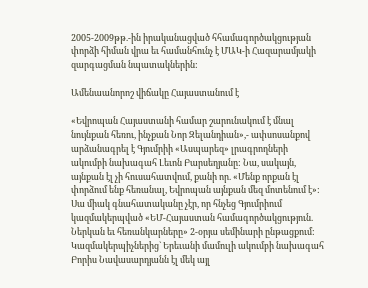2005-2009թթ.-ին իրականացված հհամագործակցության փորձի հիման վրա եւ համանհունչ է ՄԱԿ-ի Հազարամյակի զարգացման նպատակներին:

Ամենաանորոշ վիճակը Հայաստանում է

«Եվրոպան Հայաստանի համար շարունակում է մնալ նույնքան հեռու, ինչքան Նոր Զելանդիան»,- ափսոսանքով արձանագրել է Գյումրիի «Ասպարեզ» լրագրողների ակումբի նախագահ Լեւոն Բարսեղյանը: Նա, սակայն, այնքան էլ չի հուսահատվում, քանի որ. «Մենք որքան էլ փորձում ենք հեռանալ, Եվրոպան այնքան մեզ մոտենում է»:
Սա միակ գնահատականը չէր, որ հնչեց Գյումրիում կազմակերպված «ԵՄ-Հայաստան համագործակցություն. Ներկան եւ հեռանկարները» 2-օրյա սեմինարի ընթացքում: Կազմակերպիչներից` Երեւանի մամուլի ակումբի նախագահ Բորիս Նավասարդյանն էլ մեկ այլ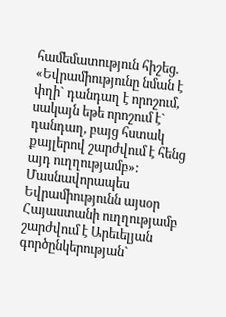համեմատություն հիշեց. «Եվրամիությունը նման է փղի` դանդաղ է որոշում, սակայն եթե որոշում է` դանդաղ, բայց հստակ քայլերով շարժվում է հենց այդ ուղղությամբ»:
Մասնավորապես Եվրամիությունն այսօր Հայաստանի ուղղությամբ շարժվում է Արեւելյան գործընկերության`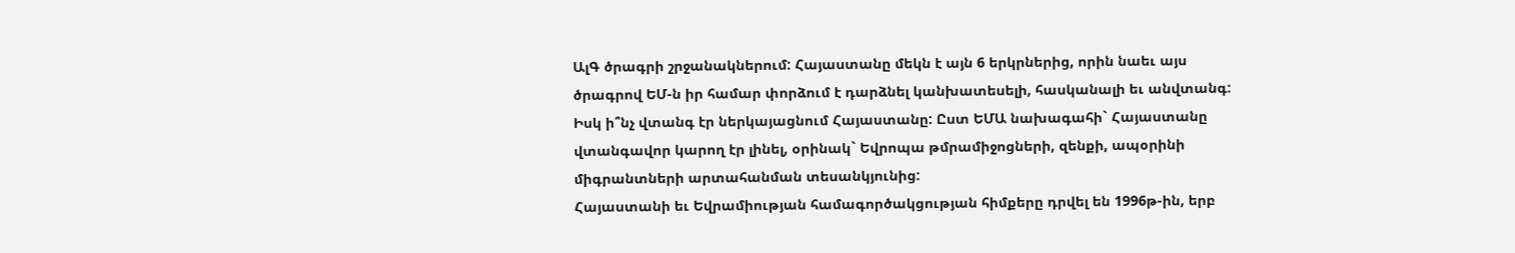ԱլԳ ծրագրի շրջանակներում: Հայաստանը մեկն է այն 6 երկրներից, որին նաեւ այս ծրագրով ԵՄ-ն իր համար փորձում է դարձնել կանխատեսելի, հասկանալի եւ անվտանգ:
Իսկ ի՞նչ վտանգ էր ներկայացնում Հայաստանը: Ըստ ԵՄԱ նախագահի` Հայաստանը վտանգավոր կարող էր լինել, օրինակ` Եվրոպա թմրամիջոցների, զենքի, ապօրինի միգրանտների արտահանման տեսանկյունից:
Հայաստանի եւ Եվրամիության համագործակցության հիմքերը դրվել են 1996թ-ին, երբ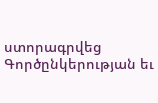ստորագրվեց Գործընկերության եւ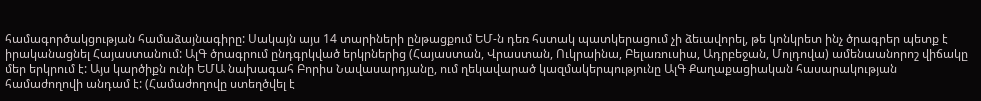համագործակցության համաձայնագիրը: Սակայն այս 14 տարիների ընթացքում ԵՄ-ն դեռ հստակ պատկերացում չի ձեւավորել, թե կոնկրետ ինչ ծրագրեր պետք է իրականացնել Հայաստանում: ԱլԳ ծրագրում ընդգրկված երկրներից (Հայաստան, Վրաստան, Ուկրաինա, Բելառուսիա, Ադրբեջան, Մոլդովա) ամենաանորոշ վիճակը մեր երկրում է: Այս կարծիքն ունի ԵՄԱ նախագահ Բորիս Նավասարդյանը, ում ղեկավարած կազմակերպությունը ԱլԳ Քաղաքացիական հասարակության համաժողովի անդամ է: (Համաժողովը ստեղծվել է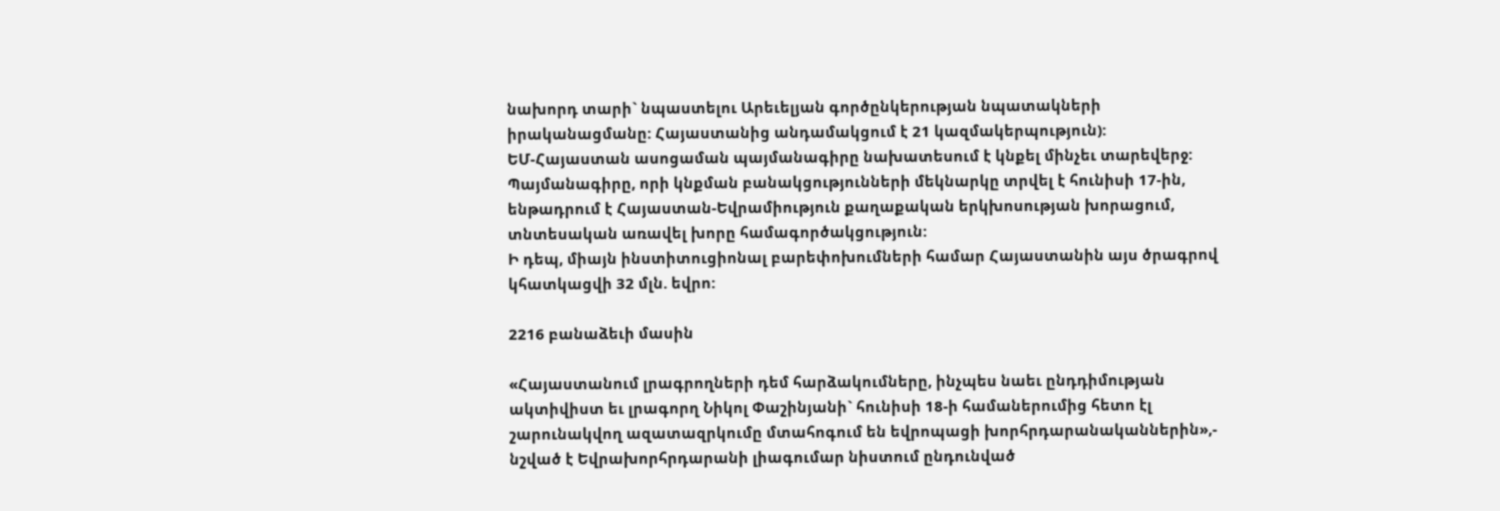նախորդ տարի` նպաստելու Արեւելյան գործընկերության նպատակների իրականացմանը: Հայաստանից անդամակցում է 21 կազմակերպություն):
ԵՄ-Հայաստան ասոցաման պայմանագիրը նախատեսում է կնքել մինչեւ տարեվերջ: Պայմանագիրը, որի կնքման բանակցությունների մեկնարկը տրվել է հունիսի 17-ին, ենթադրում է Հայաստան-Եվրամիություն քաղաքական երկխոսության խորացում, տնտեսական առավել խորը համագործակցություն:
Ի դեպ, միայն ինստիտուցիոնալ բարեփոխումների համար Հայաստանին այս ծրագրով կհատկացվի 32 մլն. եվրո:

2216 բանաձեւի մասին

«Հայաստանում լրագրողների դեմ հարձակումները, ինչպես նաեւ ընդդիմության ակտիվիստ եւ լրագորղ Նիկոլ Փաշինյանի` հունիսի 18-ի համաներումից հետո էլ շարունակվող ազատազրկումը մտահոգում են եվրոպացի խորհրդարանականներին»,- նշված է Եվրախորհրդարանի լիագումար նիստում ընդունված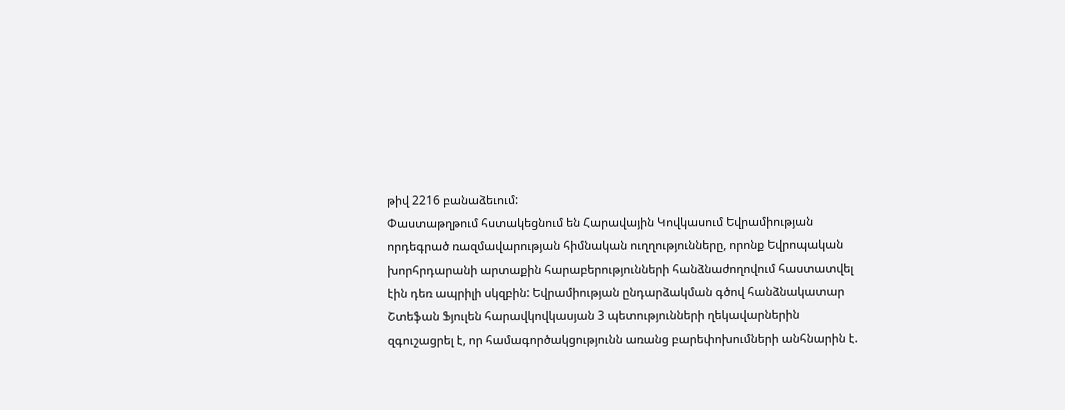թիվ 2216 բանաձեւում:
Փաստաթղթում հստակեցնում են Հարավային Կովկասում Եվրամիության որդեգրած ռազմավարության հիմնական ուղղությունները, որոնք Եվրոպական խորհրդարանի արտաքին հարաբերությունների հանձնաժողովում հաստատվել էին դեռ ապրիլի սկզբին: Եվրամիության ընդարձակման գծով հանձնակատար Շտեֆան Ֆյուլեն հարավկովկասյան 3 պետությունների ղեկավարներին զգուշացրել է, որ համագործակցությունն առանց բարեփոխումների անհնարին է.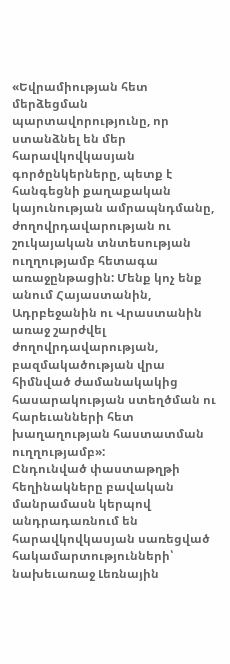«Եվրամիության հետ մերձեցման պարտավորությունը, որ ստանձնել են մեր հարավկովկասյան գործընկերները, պետք է հանգեցնի քաղաքական կայունության ամրապնդմանը, ժողովրդավարության ու շուկայական տնտեսության ուղղությամբ հետագա առաջընթացին: Մենք կոչ ենք անում Հայաստանին, Ադրբեջանին ու Վրաստանին առաջ շարժվել ժողովրդավարության, բազմակածության վրա հիմնված ժամանակակից հասարակության ստեղծման ու հարեւանների հետ խաղաղության հաստատման ուղղությամբ»:
Ընդունված փաստաթղթի հեղինակները բավական մանրամասն կերպով անդրադառնում են հարավկովկասյան սառեցված հակամարտությունների՝ նախեւառաջ Լեռնային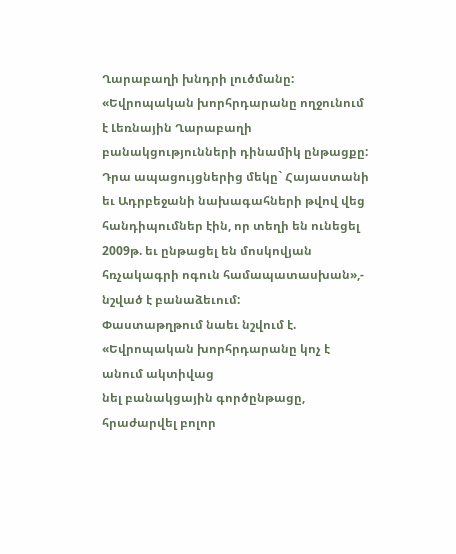Ղարաբաղի խնդրի լուծմանը: «Եվրոպական խորհրդարանը ողջունում է Լեռնային Ղարաբաղի բանակցությունների դինամիկ ընթացքը: Դրա ապացույցներից մեկը` Հայաստանի եւ Ադրբեջանի նախագահների թվով վեց հանդիպումներ էին, որ տեղի են ունեցել 2009թ. եւ ընթացել են մոսկովյան հռչակագրի ոգուն համապատասխան»,- նշված է բանաձեւում:
Փաստաթղթում նաեւ նշվում է. «Եվրոպական խորհրդարանը կոչ է անում ակտիվաց
նել բանակցային գործընթացը, հրաժարվել բոլոր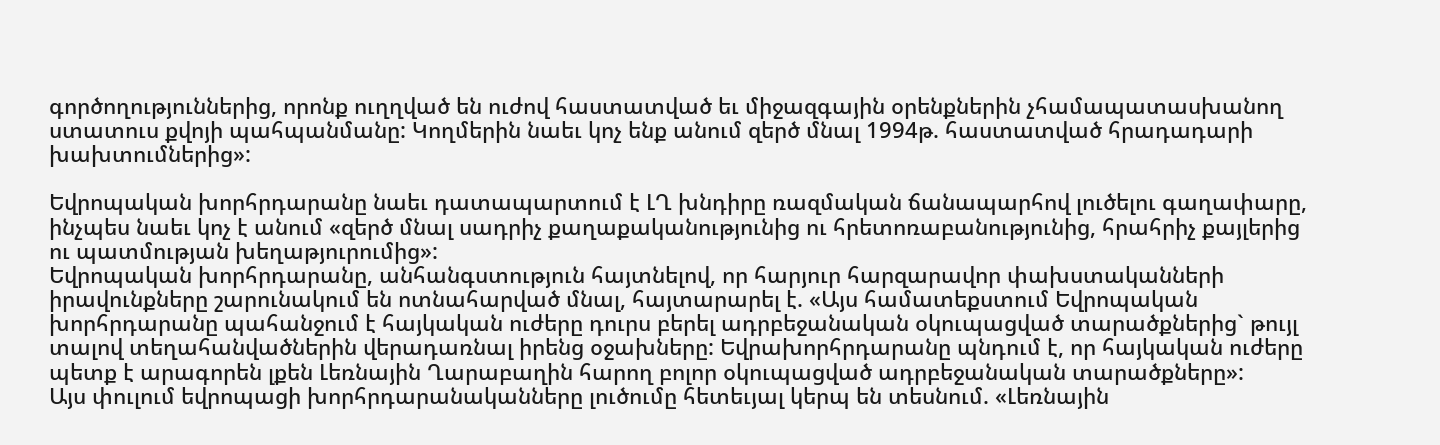գործողություններից, որոնք ուղղված են ուժով հաստատված եւ միջազգային օրենքներին չհամապատասխանող ստատուս քվոյի պահպանմանը: Կողմերին նաեւ կոչ ենք անում զերծ մնալ 1994թ. հաստատված հրադադարի խախտումներից»:

Եվրոպական խորհրդարանը նաեւ դատապարտում է ԼՂ խնդիրը ռազմական ճանապարհով լուծելու գաղափարը, ինչպես նաեւ կոչ է անում «զերծ մնալ սադրիչ քաղաքականությունից ու հրետոռաբանությունից, հրահրիչ քայլերից ու պատմության խեղաթյուրումից»:
Եվրոպական խորհրդարանը, անհանգստություն հայտնելով, որ հարյուր հարզարավոր փախստականների իրավունքները շարունակում են ոտնահարված մնալ, հայտարարել է. «Այս համատեքստում Եվրոպական խորհրդարանը պահանջում է հայկական ուժերը դուրս բերել ադրբեջանական օկուպացված տարածքներից` թույլ տալով տեղահանվածներին վերադառնալ իրենց օջախները: Եվրախորհրդարանը պնդում է, որ հայկական ուժերը պետք է արագորեն լքեն Լեռնային Ղարաբաղին հարող բոլոր օկուպացված ադրբեջանական տարածքները»:
Այս փուլում եվրոպացի խորհրդարանականները լուծումը հետեւյալ կերպ են տեսնում. «Լեռնային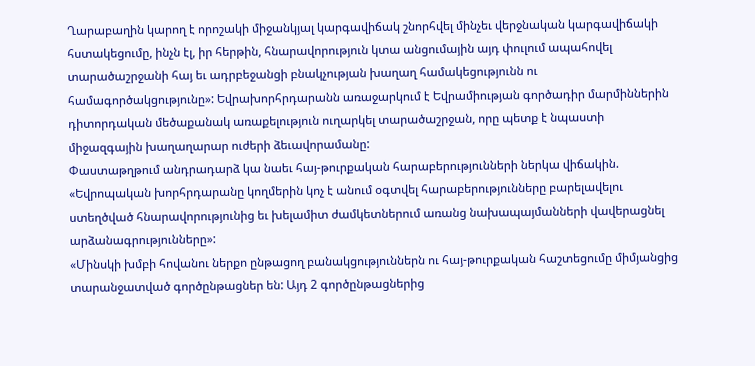Ղարաբաղին կարող է որոշակի միջանկյալ կարգավիճակ շնորհվել մինչեւ վերջնական կարգավիճակի հստակեցումը, ինչն էլ, իր հերթին, հնարավորություն կտա անցումային այդ փուլում ապահովել տարածաշրջանի հայ եւ ադրբեջանցի բնակչության խաղաղ համակեցությունն ու համագործակցությունը»: Եվրախորհրդարանն առաջարկում է Եվրամիության գործադիր մարմիններին դիտորդական մեծաքանակ առաքելություն ուղարկել տարածաշրջան, որը պետք է նպաստի միջազգային խաղաղարար ուժերի ձեւավորամանը:
Փաստաթղթում անդրադարձ կա նաեւ հայ-թուրքական հարաբերությունների ներկա վիճակին. «Եվրոպական խորհրդարանը կողմերին կոչ է անում օգտվել հարաբերությունները բարելավելու ստեղծված հնարավորությունից եւ խելամիտ ժամկետներում առանց նախապայմանների վավերացնել արձանագրությունները»:
«Մինսկի խմբի հովանու ներքո ընթացող բանակցություններն ու հայ-թուրքական հաշտեցումը միմյանցից տարանջատված գործընթացներ են: Այդ 2 գործընթացներից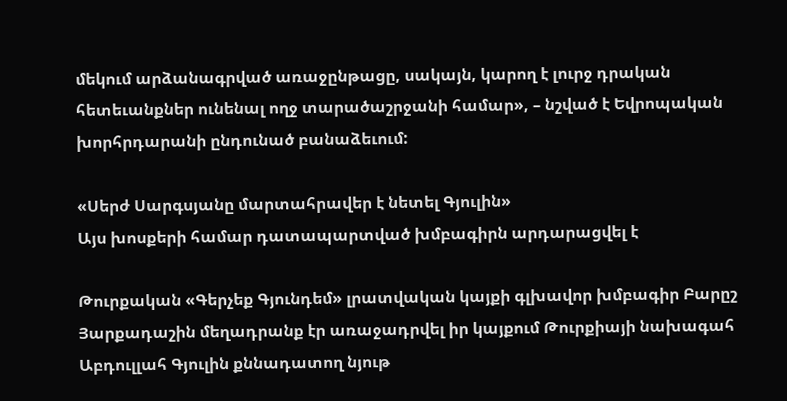մեկում արձանագրված առաջընթացը, սակայն, կարող է լուրջ դրական հետեւանքներ ունենալ ողջ տարածաշրջանի համար», – նշված է Եվրոպական խորհրդարանի ընդունած բանաձեւում:

«Սերժ Սարգսյանը մարտահրավեր է նետել Գյուլին»
Այս խոսքերի համար դատապարտված խմբագիրն արդարացվել է

Թուրքական «Գերչեք Գյունդեմ» լրատվական կայքի գլխավոր խմբագիր Բարըշ Յարքադաշին մեղադրանք էր առաջադրվել իր կայքում Թուրքիայի նախագահ Աբդուլլահ Գյուլին քննադատող նյութ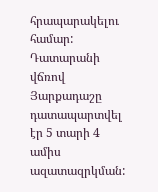հրապարակելու համար: Դատարանի վճռով Յարքադաշը դատապարտվել էր 5 տարի 4 ամիս ազատազրկման: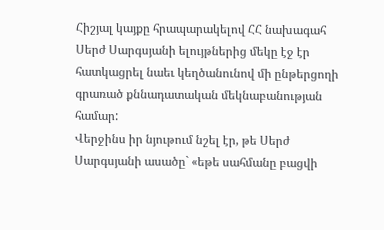Հիշյալ կայքը հրապարակելով ՀՀ նախագահ Սերժ Սարգսյանի ելույթներից մեկը էջ էր հատկացրել նաեւ կեղծանունով մի ընթերցողի գրառած քննադատական մեկնաբանության համար:
Վերջինս իր նյութում նշել էր, թե Սերժ Սարգսյանի ասածը` «եթե սահմանը բացվի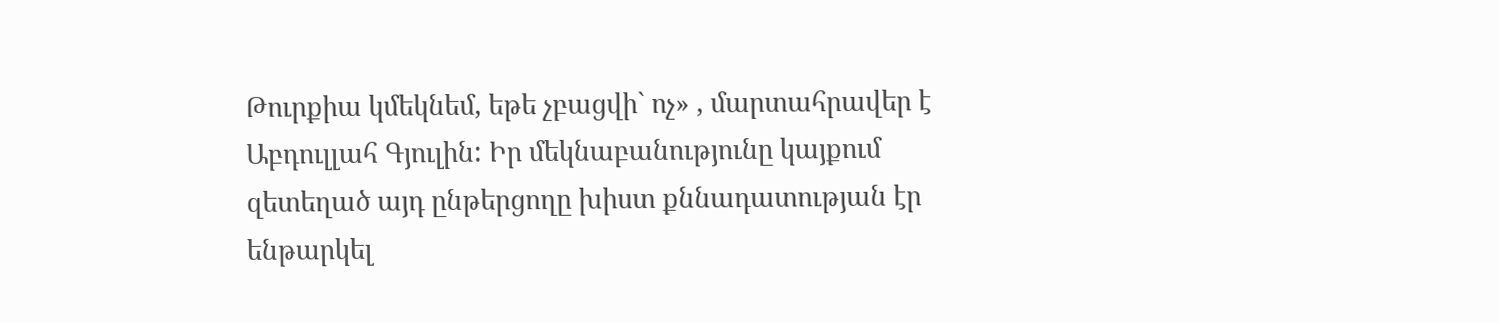Թուրքիա կմեկնեմ, եթե չբացվի` ոչ» , մարտահրավեր է Աբդուլլահ Գյուլին: Իր մեկնաբանությունը կայքում զետեղած այդ ընթերցողը խիստ քննադատության էր ենթարկել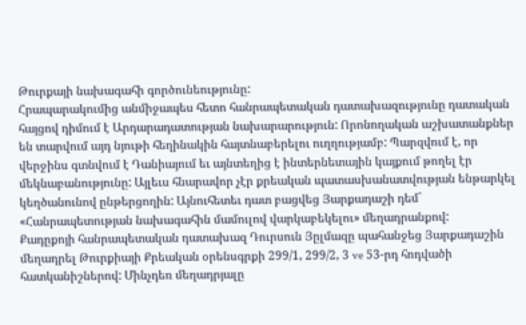Թուրքայի նախագահի գործունեությունը:
Հրապարակումից անմիջապես հետո հանրապետական դատախազությունը դատական հայցով դիմում է Արդարադատության նախարարություն: Որոնողական աշխատանքներ են տարվում այդ նյութի հեղինակին հայտնաբերելու ուղղությամբ: Պարզվում է, որ վերջինս գտնվում է Դանիայում եւ այնտեղից է ինտերնետային կայքում թողել էր մեկնաբանությունը: Այլեւս հնարավոր չէր քրեական պատասխանատվության ենթարկել կեղծանունով ընթերցողին: Այնուհետեւ դատ բացվեց Յարքադաշի դեմ` «Հանրապետության նախագահին մամուլով վարկաբեկելու» մեղադրանքով:
Քադըքոյի հանրապետական դատախազ Դուրսուն Յըլմազը պահանջեց Յարքադաշին մեղադրել Թուրքիայի Քրեական օրենսգրքի 299/1, 299/2, 3 ve 53-րդ հոդվածի հատկանիշներով: Մինչդեռ մեղադրյալը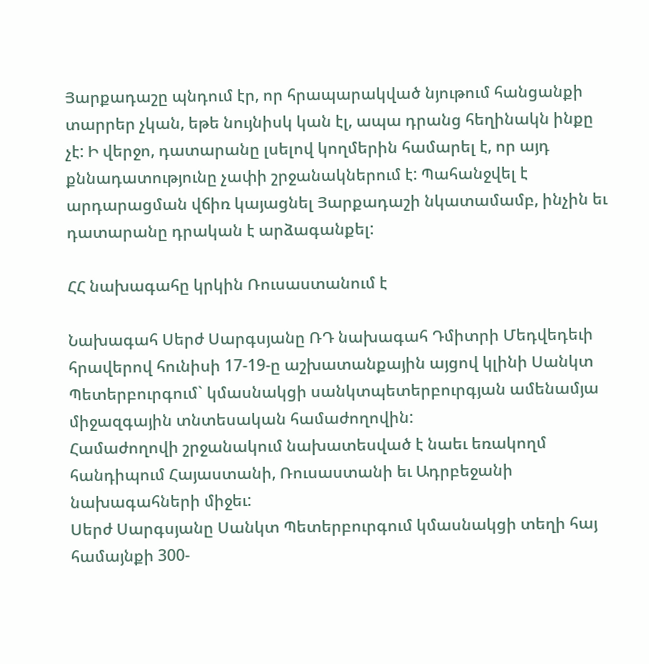Յարքադաշը պնդում էր, որ հրապարակված նյութում հանցանքի տարրեր չկան, եթե նույնիսկ կան էլ, ապա դրանց հեղինակն ինքը չէ: Ի վերջո, դատարանը լսելով կողմերին համարել է, որ այդ քննադատությունը չափի շրջանակներում է: Պահանջվել է արդարացման վճիռ կայացնել Յարքադաշի նկատամամբ, ինչին եւ դատարանը դրական է արձագանքել:

ՀՀ նախագահը կրկին Ռուսաստանում է

Նախագահ Սերժ Սարգսյանը ՌԴ նախագահ Դմիտրի Մեդվեդեւի հրավերով հունիսի 17-19-ը աշխատանքային այցով կլինի Սանկտ Պետերբուրգում` կմասնակցի սանկտպետերբուրգյան ամենամյա միջազգային տնտեսական համաժողովին:
Համաժողովի շրջանակում նախատեսված է նաեւ եռակողմ հանդիպում Հայաստանի, Ռուսաստանի եւ Ադրբեջանի նախագահների միջեւ:
Սերժ Սարգսյանը Սանկտ Պետերբուրգում կմասնակցի տեղի հայ համայնքի 300-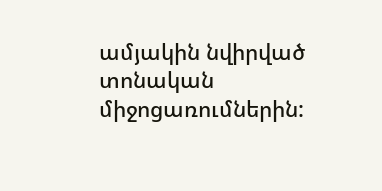ամյակին նվիրված տոնական միջոցառումներին: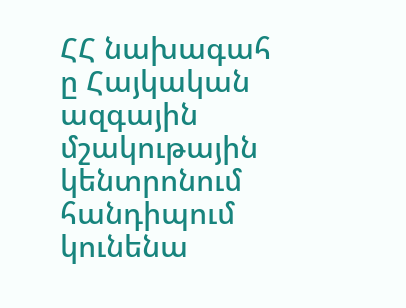ՀՀ նախագահ
ը Հայկական ազգային մշակութային կենտրոնում հանդիպում կունենա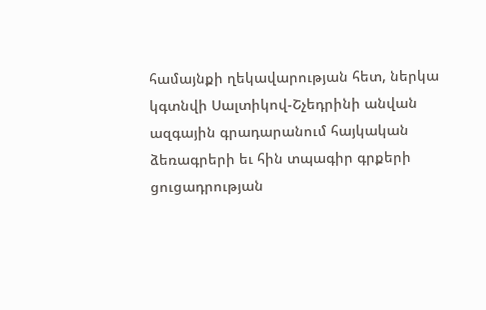համայնքի ղեկավարության հետ, ներկա կգտնվի Սալտիկով-Շչեդրինի անվան ազգային գրադարանում հայկական ձեռագրերի եւ հին տպագիր գրքերի ցուցադրության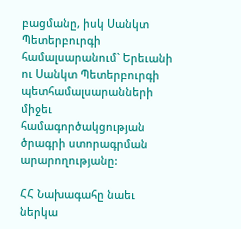բացմանը, իսկ Սանկտ Պետերբուրգի համալսարանում` Երեւանի ու Սանկտ Պետերբուրգի պետհամալսարանների միջեւ համագործակցության ծրագրի ստորագրման արարողությանը:

ՀՀ Նախագահը նաեւ ներկա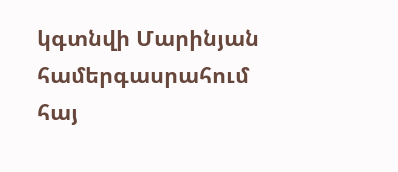կգտնվի Մարինյան համերգասրահում հայ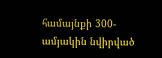համայնքի 300-ամյակին նվիրված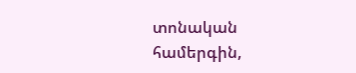տոնական համերգին,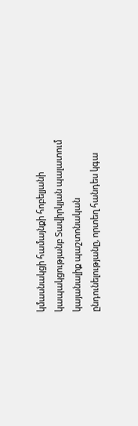կմասնակցի համայնքի հոբելյանի կապակցությանբ Տավիրկյան պալատում կայանալիք պաշտոնական ընդունելությանը, որտեղ հանդես կգա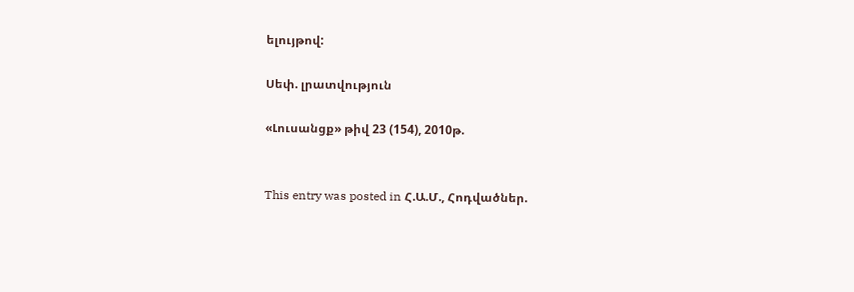ելույթով:

Սեփ. լրատվություն

«Լուսանցք» թիվ 23 (154), 2010թ.


This entry was posted in Հ.Ա.Մ., Հոդվածներ.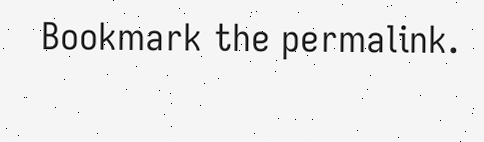Bookmark the permalink.